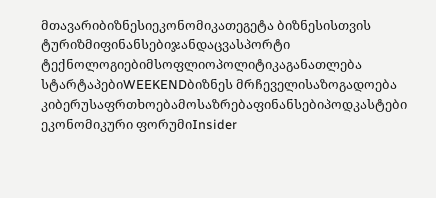მთავარიბიზნესიეკონომიკათეგეტა ბიზნესისთვის
ტურიზმიფინანსებიჯანდაცვასპორტი
ტექნოლოგიებიმსოფლიოპოლიტიკაგანათლება
სტარტაპებიWEEKENDბიზნეს მრჩეველისაზოგადოება
კიბერუსაფრთხოებამოსაზრებაფინანსებიპოდკასტები
ეკონომიკური ფორუმიInsider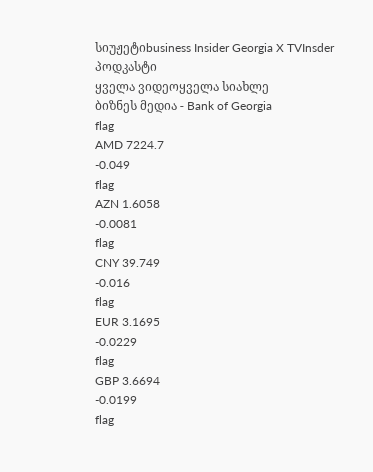სიუჟეტიbusiness Insider Georgia X TVInsder პოდკასტი
ყველა ვიდეოყველა სიახლე
ბიზნეს მედია - Bank of Georgia
flag
AMD 7224.7
-0.049
flag
AZN 1.6058
-0.0081
flag
CNY 39.749
-0.016
flag
EUR 3.1695
-0.0229
flag
GBP 3.6694
-0.0199
flag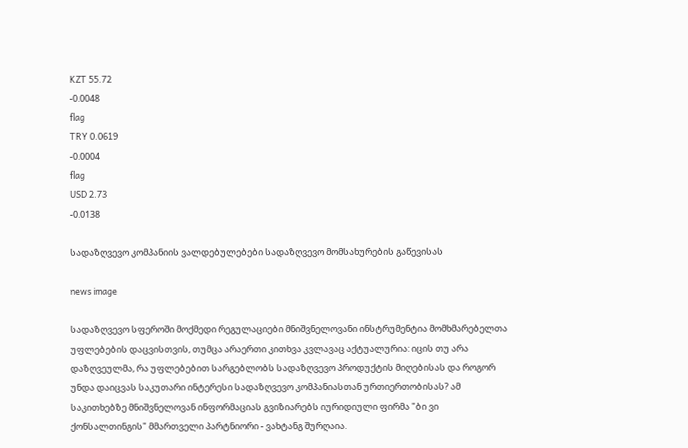KZT 55.72
-0.0048
flag
TRY 0.0619
-0.0004
flag
USD 2.73
-0.0138

სადაზღვევო კომპანიის ვალდებულებები სადაზღვევო მომსახურების გაწევისას

news image

სადაზღვევო სფეროში მოქმედი რეგულაციები მნიშვნელოვანი ინსტრუმენტია მომხმარებელთა უფლებების დაცვისთვის, თუმცა არაერთი კითხვა კვლავაც აქტუალურია: იცის თუ არა დაზღვეულმა, რა უფლებებით სარგებლობს სადაზღვევო პროდუქტის მიღებისას და როგორ უნდა დაიცვას საკუთარი ინტერესი სადაზღვევო კომპანიასთან ურთიერთობისას? ამ საკითხებზე მნიშვნელოვან ინფორმაციას გვიზიარებს იურიდიული ფირმა "ბი ვი ქონსალთინგის" მმართველი პარტნიორი - ვახტანგ შურღაია.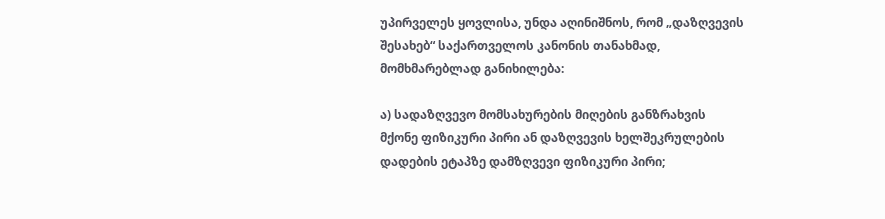უპირველეს ყოვლისა, უნდა აღინიშნოს, რომ „დაზღვევის შესახებ“ საქართველოს კანონის თანახმად, მომხმარებლად განიხილება:

ა) სადაზღვევო მომსახურების მიღების განზრახვის მქონე ფიზიკური პირი ან დაზღვევის ხელშეკრულების დადების ეტაპზე დამზღვევი ფიზიკური პირი;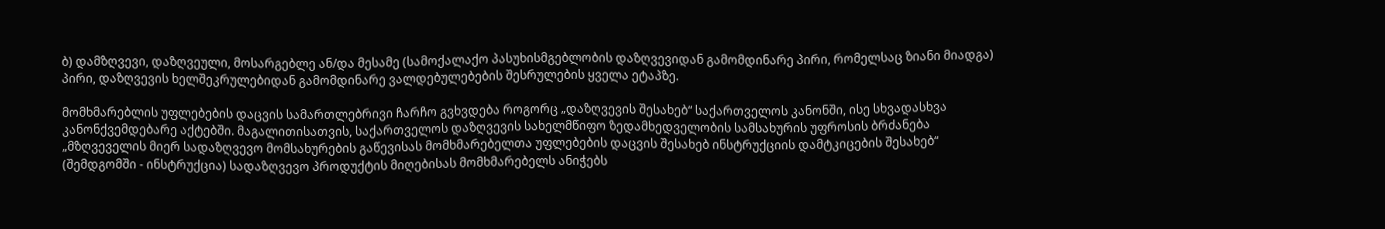ბ) დამზღვევი, დაზღვეული, მოსარგებლე ან/და მესამე (სამოქალაქო პასუხისმგებლობის დაზღვევიდან გამომდინარე პირი, რომელსაც ზიანი მიადგა) პირი, დაზღვევის ხელშეკრულებიდან გამომდინარე ვალდებულებების შესრულების ყველა ეტაპზე.

მომხმარებლის უფლებების დაცვის სამართლებრივი ჩარჩო გვხვდება როგორც „დაზღვევის შესახებ“ საქართველოს კანონში, ისე სხვადასხვა კანონქვემდებარე აქტებში. მაგალითისათვის, საქართველოს დაზღვევის სახელმწიფო ზედამხედველობის სამსახურის უფროსის ბრძანება „მზღვეველის მიერ სადაზღვევო მომსახურების გაწევისას მომხმარებელთა უფლებების დაცვის შესახებ ინსტრუქციის დამტკიცების შესახებ“ (შემდგომში - ინსტრუქცია) სადაზღვევო პროდუქტის მიღებისას მომხმარებელს ანიჭებს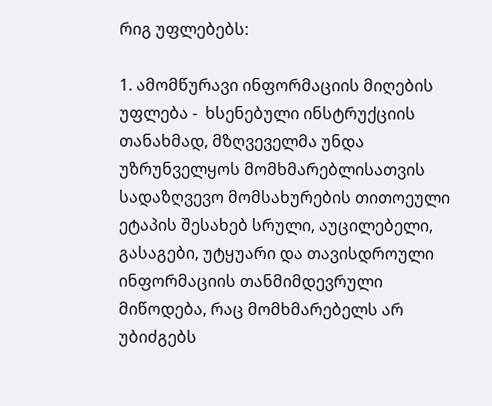რიგ უფლებებს:

1. ამომწურავი ინფორმაციის მიღების უფლება -  ხსენებული ინსტრუქციის თანახმად, მზღვეველმა უნდა უზრუნველყოს მომხმარებლისათვის სადაზღვევო მომსახურების თითოეული ეტაპის შესახებ სრული, აუცილებელი, გასაგები, უტყუარი და თავისდროული ინფორმაციის თანმიმდევრული მიწოდება, რაც მომხმარებელს არ უბიძგებს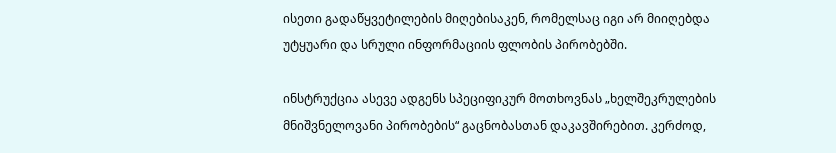ისეთი გადაწყვეტილების მიღებისაკენ, რომელსაც იგი არ მიიღებდა უტყუარი და სრული ინფორმაციის ფლობის პირობებში.

ინსტრუქცია ასევე ადგენს სპეციფიკურ მოთხოვნას „ხელშეკრულების მნიშვნელოვანი პირობების“ გაცნობასთან დაკავშირებით. კერძოდ,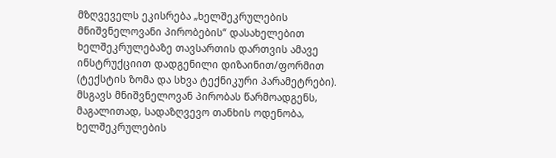მზღვეველს ეკისრება „ხელშეკრულების მნიშვნელოვანი პირობების“ დასახელებით ხელშეკრულებაზე თავსართის დართვის ამავე ინსტრუქციით დადგენილი დიზაინით/ფორმით (ტექსტის ზომა და სხვა ტექნიკური პარამეტრები). მსგავს მნიშვნელოვან პირობას წარმოადგენს, მაგალითად, სადაზღვევო თანხის ოდენობა, ხელშეკრულების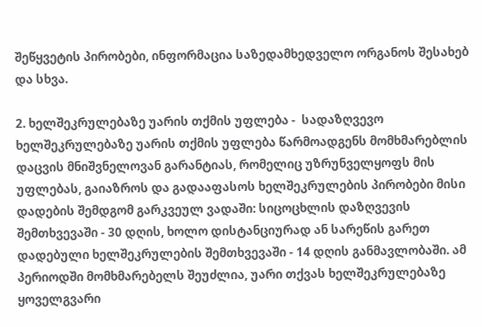შეწყვეტის პირობები, ინფორმაცია საზედამხედველო ორგანოს შესახებ და სხვა.

2. ხელშეკრულებაზე უარის თქმის უფლება -  სადაზღვევო ხელშეკრულებაზე უარის თქმის უფლება წარმოადგენს მომხმარებლის დაცვის მნიშვნელოვან გარანტიას, რომელიც უზრუნველყოფს მის უფლებას, გაიაზროს და გადააფასოს ხელშეკრულების პირობები მისი დადების შემდგომ გარკვეულ ვადაში: სიცოცხლის დაზღვევის შემთხვევაში - 30 დღის, ხოლო დისტანციურად ან სარეწის გარეთ დადებული ხელშეკრულების შემთხვევაში - 14 დღის განმავლობაში. ამ პერიოდში მომხმარებელს შეუძლია, უარი თქვას ხელშეკრულებაზე ყოველგვარი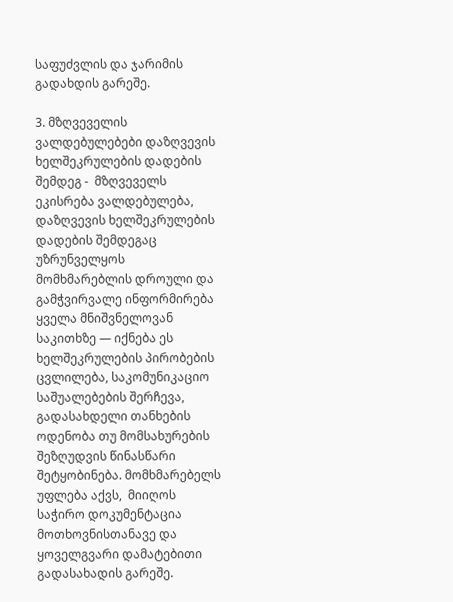საფუძვლის და ჯარიმის გადახდის გარეშე.

3. მზღვეველის ვალდებულებები დაზღვევის ხელშეკრულების დადების შემდეგ -  მზღვეველს ეკისრება ვალდებულება, დაზღვევის ხელშეკრულების დადების შემდეგაც უზრუნველყოს მომხმარებლის დროული და გამჭვირვალე ინფორმირება ყველა მნიშვნელოვან საკითხზე — იქნება ეს ხელშეკრულების პირობების ცვლილება, საკომუნიკაციო საშუალებების შერჩევა, გადასახდელი თანხების ოდენობა თუ მომსახურების შეზღუდვის წინასწარი შეტყობინება. მომხმარებელს უფლება აქვს,  მიიღოს საჭირო დოკუმენტაცია მოთხოვნისთანავე და ყოველგვარი დამატებითი გადასახადის გარეშე.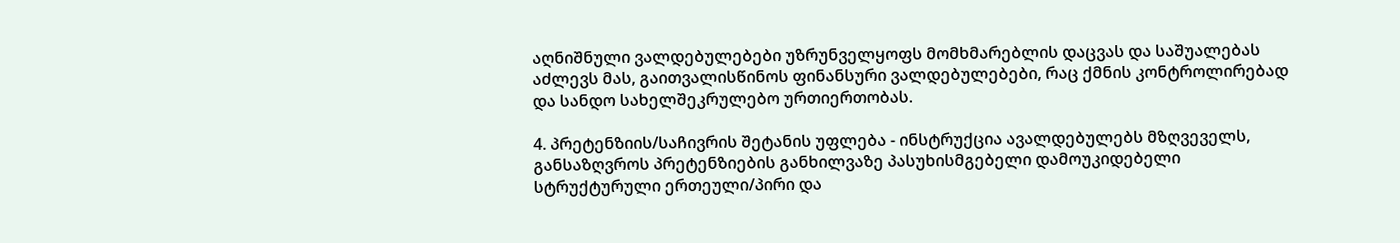აღნიშნული ვალდებულებები უზრუნველყოფს მომხმარებლის დაცვას და საშუალებას აძლევს მას, გაითვალისწინოს ფინანსური ვალდებულებები, რაც ქმნის კონტროლირებად და სანდო სახელშეკრულებო ურთიერთობას.

4. პრეტენზიის/საჩივრის შეტანის უფლება - ინსტრუქცია ავალდებულებს მზღვეველს, განსაზღვროს პრეტენზიების განხილვაზე პასუხისმგებელი დამოუკიდებელი სტრუქტურული ერთეული/პირი და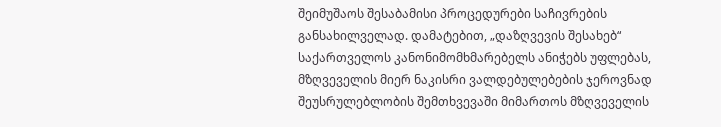შეიმუშაოს შესაბამისი პროცედურები საჩივრების განსახილველად. დამატებით, „დაზღვევის შესახებ“ საქართველოს კანონიმომხმარებელს ანიჭებს უფლებას, მზღვეველის მიერ ნაკისრი ვალდებულებების ჯეროვნად შეუსრულებლობის შემთხვევაში მიმართოს მზღვეველის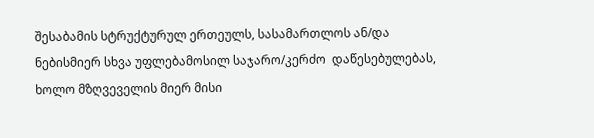შესაბამის სტრუქტურულ ერთეულს, სასამართლოს ან/და ნებისმიერ სხვა უფლებამოსილ საჯარო/კერძო  დაწესებულებას, ხოლო მზღვეველის მიერ მისი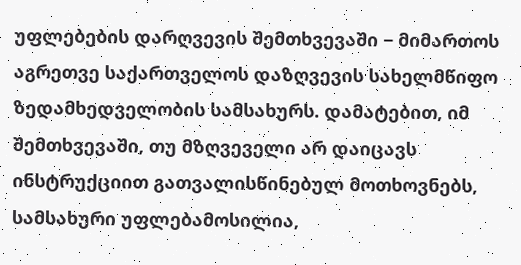უფლებების დარღვევის შემთხვევაში − მიმართოს აგრეთვე საქართველოს დაზღვევის სახელმწიფო ზედამხედველობის სამსახურს. დამატებით, იმ შემთხვევაში, თუ მზღვეველი არ დაიცავს ინსტრუქციით გათვალისწინებულ მოთხოვნებს, სამსახური უფლებამოსილია,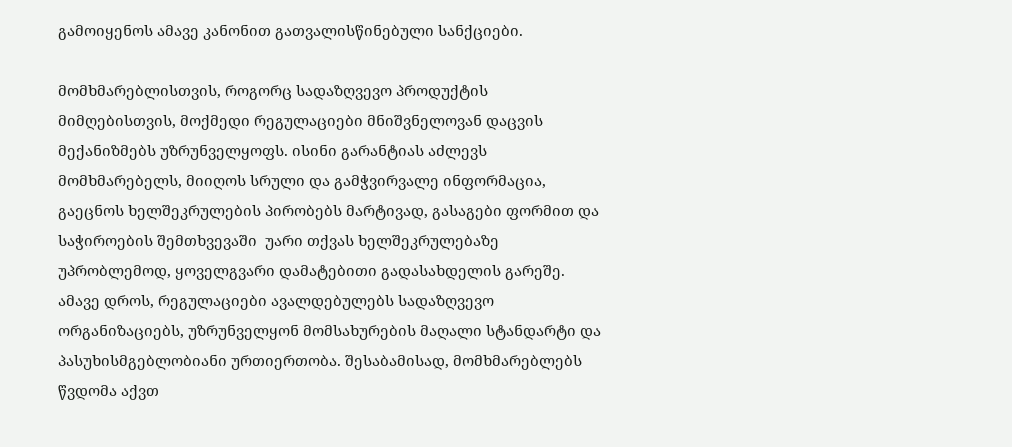გამოიყენოს ამავე კანონით გათვალისწინებული სანქციები.

მომხმარებლისთვის, როგორც სადაზღვევო პროდუქტის მიმღებისთვის, მოქმედი რეგულაციები მნიშვნელოვან დაცვის მექანიზმებს უზრუნველყოფს. ისინი გარანტიას აძლევს მომხმარებელს, მიიღოს სრული და გამჭვირვალე ინფორმაცია, გაეცნოს ხელშეკრულების პირობებს მარტივად, გასაგები ფორმით და საჭიროების შემთხვევაში  უარი თქვას ხელშეკრულებაზე უპრობლემოდ, ყოველგვარი დამატებითი გადასახდელის გარეშე. ამავე დროს, რეგულაციები ავალდებულებს სადაზღვევო ორგანიზაციებს, უზრუნველყონ მომსახურების მაღალი სტანდარტი და პასუხისმგებლობიანი ურთიერთობა. შესაბამისად, მომხმარებლებს წვდომა აქვთ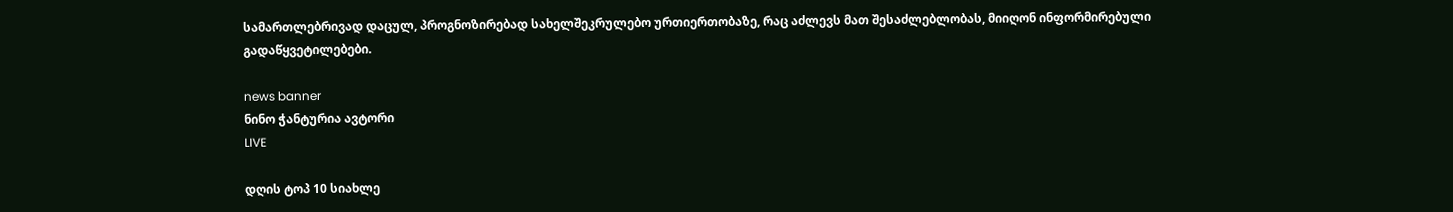სამართლებრივად დაცულ, პროგნოზირებად სახელშეკრულებო ურთიერთობაზე, რაც აძლევს მათ შესაძლებლობას, მიიღონ ინფორმირებული გადაწყვეტილებები.

news banner
ნინო ჭანტურია ავტორი
LIVE

დღის ტოპ 10 სიახლე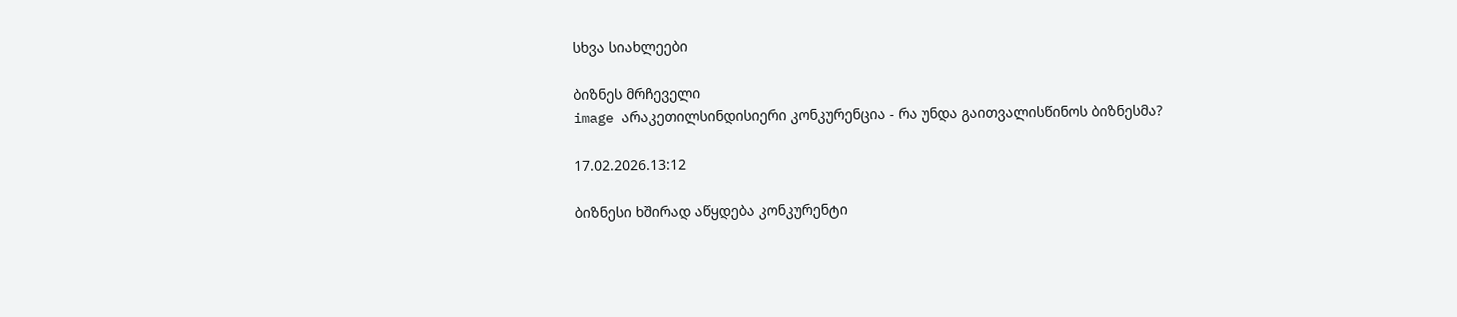სხვა სიახლეები

ბიზნეს მრჩეველი
image არაკეთილსინდისიერი კონკურენცია - რა უნდა გაითვალისწინოს ბიზნესმა?

17.02.2026.13:12

ბიზნესი ხშირად აწყდება კონკურენტი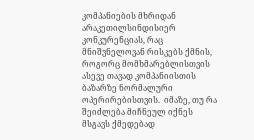კომპანიების მხრიდან არაკეთილსინდისიერ კონკურენციას, რაც მნიშვნელოვან რისკებს ქმნის, როგორც მომხმარებლისთვის ასევე თავად კომპანიისთის ბაზარზე ნორმალური ოპერირებისთვის.  იმაზე, თუ რა შეიძლება მიჩნეულ იქნეს მსგავს ქმედებად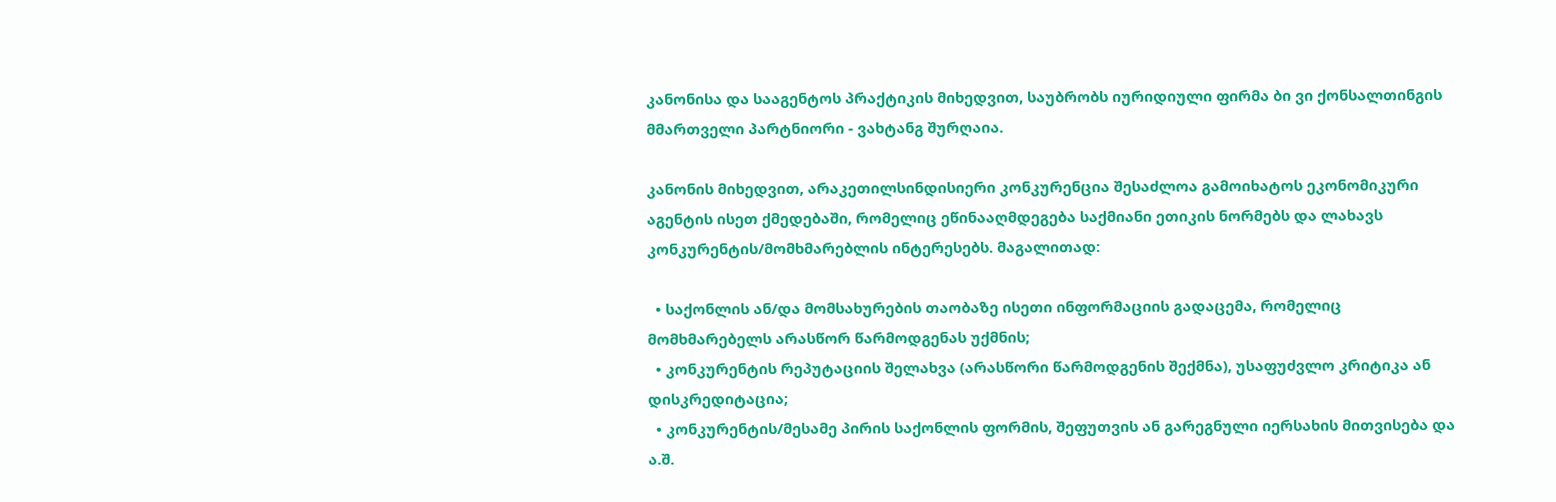კანონისა და სააგენტოს პრაქტიკის მიხედვით, საუბრობს იურიდიული ფირმა ბი ვი ქონსალთინგის მმართველი პარტნიორი - ვახტანგ შურღაია.

კანონის მიხედვით, არაკეთილსინდისიერი კონკურენცია შესაძლოა გამოიხატოს ეკონომიკური აგენტის ისეთ ქმედებაში, რომელიც ეწინააღმდეგება საქმიანი ეთიკის ნორმებს და ლახავს კონკურენტის/მომხმარებლის ინტერესებს. მაგალითად:

  • საქონლის ან/და მომსახურების თაობაზე ისეთი ინფორმაციის გადაცემა, რომელიც მომხმარებელს არასწორ წარმოდგენას უქმნის;
  • კონკურენტის რეპუტაციის შელახვა (არასწორი წარმოდგენის შექმნა), უსაფუძვლო კრიტიკა ან დისკრედიტაცია;
  • კონკურენტის/მესამე პირის საქონლის ფორმის, შეფუთვის ან გარეგნული იერსახის მითვისება და ა.შ.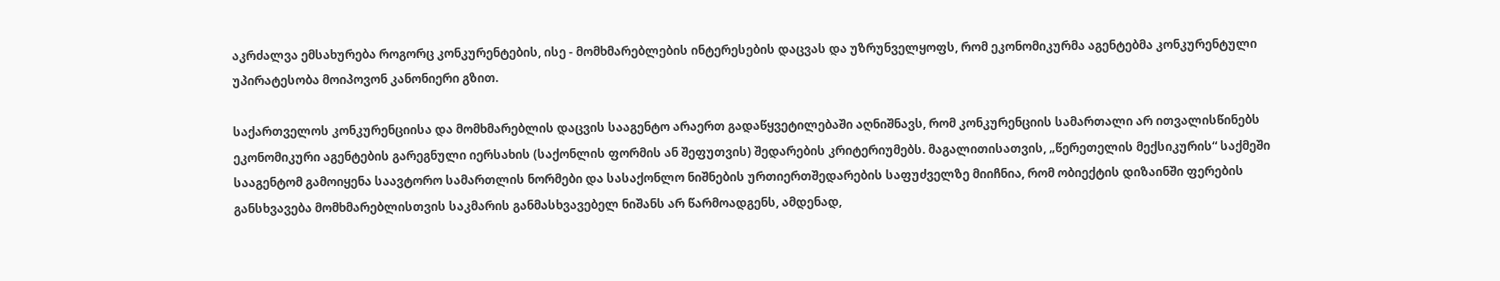აკრძალვა ემსახურება როგორც კონკურენტების, ისე - მომხმარებლების ინტერესების დაცვას და უზრუნველყოფს, რომ ეკონომიკურმა აგენტებმა კონკურენტული უპირატესობა მოიპოვონ კანონიერი გზით.

საქართველოს კონკურენციისა და მომხმარებლის დაცვის სააგენტო არაერთ გადაწყვეტილებაში აღნიშნავს, რომ კონკურენციის სამართალი არ ითვალისწინებს ეკონომიკური აგენტების გარეგნული იერსახის (საქონლის ფორმის ან შეფუთვის) შედარების კრიტერიუმებს. მაგალითისათვის, „წერეთელის მექსიკურის“ საქმეში სააგენტომ გამოიყენა საავტორო სამართლის ნორმები და სასაქონლო ნიშნების ურთიერთშედარების საფუძველზე მიიჩნია, რომ ობიექტის დიზაინში ფერების განსხვავება მომხმარებლისთვის საკმარის განმასხვავებელ ნიშანს არ წარმოადგენს, ამდენად,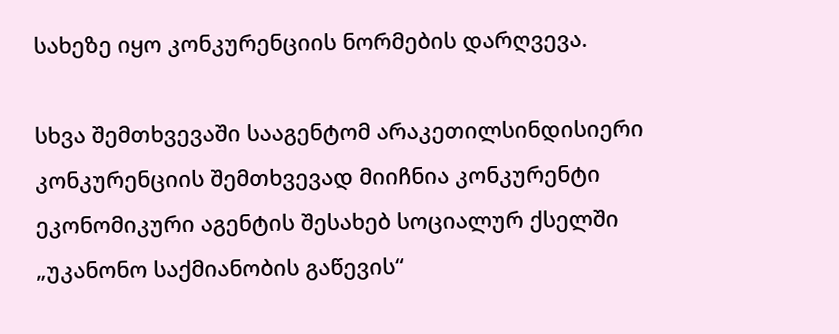სახეზე იყო კონკურენციის ნორმების დარღვევა.

სხვა შემთხვევაში სააგენტომ არაკეთილსინდისიერი კონკურენციის შემთხვევად მიიჩნია კონკურენტი ეკონომიკური აგენტის შესახებ სოციალურ ქსელში „უკანონო საქმიანობის გაწევის“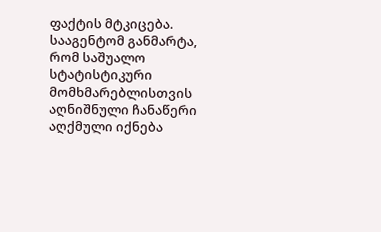ფაქტის მტკიცება. სააგენტომ განმარტა, რომ საშუალო სტატისტიკური მომხმარებლისთვის აღნიშნული ჩანაწერი აღქმული იქნება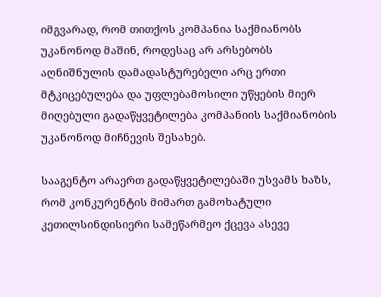იმგვარად, რომ თითქოს კომპანია საქმიანობს უკანონოდ მაშინ, როდესაც არ არსებობს აღნიშნულის დამადასტურებელი არც ერთი მტკიცებულება და უფლებამოსილი უწყების მიერ მიღებული გადაწყვეტილება კომპანიის საქმიანობის უკანონოდ მიჩნევის შესახებ.

სააგენტო არაერთ გადაწყვეტილებაში უსვამს ხაზს, რომ კონკურენტის მიმართ გამოხატული კეთილსინდისიერი სამეწარმეო ქცევა ასევე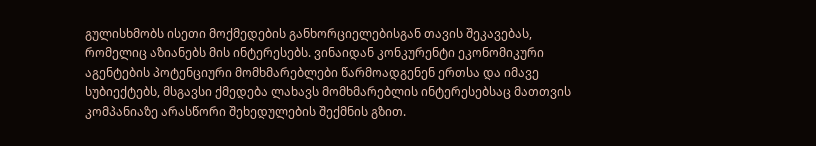გულისხმობს ისეთი მოქმედების განხორციელებისგან თავის შეკავებას, რომელიც აზიანებს მის ინტერესებს. ვინაიდან კონკურენტი ეკონომიკური აგენტების პოტენციური მომხმარებლები წარმოადგენენ ერთსა და იმავე სუბიექტებს, მსგავსი ქმედება ლახავს მომხმარებლის ინტერესებსაც მათთვის კომპანიაზე არასწორი შეხედულების შექმნის გზით.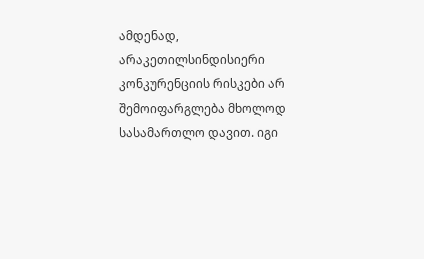ამდენად, არაკეთილსინდისიერი კონკურენციის რისკები არ შემოიფარგლება მხოლოდ სასამართლო დავით. იგი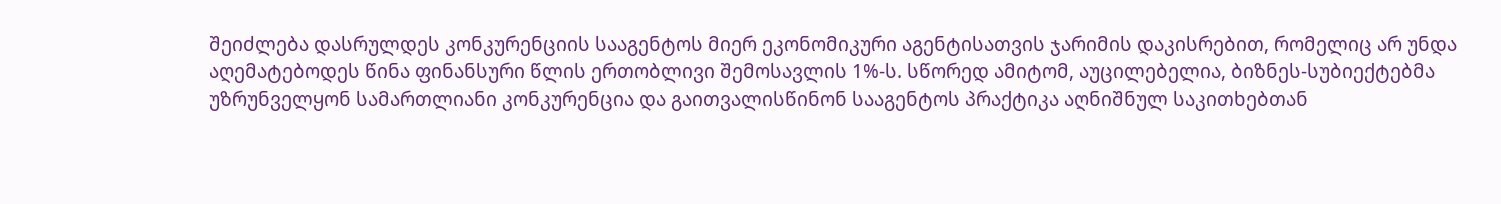შეიძლება დასრულდეს კონკურენციის სააგენტოს მიერ ეკონომიკური აგენტისათვის ჯარიმის დაკისრებით, რომელიც არ უნდა აღემატებოდეს წინა ფინანსური წლის ერთობლივი შემოსავლის 1%-ს. სწორედ ამიტომ, აუცილებელია, ბიზნეს-სუბიექტებმა უზრუნველყონ სამართლიანი კონკურენცია და გაითვალისწინონ სააგენტოს პრაქტიკა აღნიშნულ საკითხებთან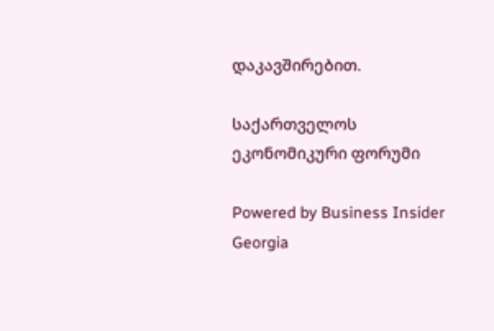დაკავშირებით.

საქართველოს ეკონომიკური ფორუმი

Powered by Business Insider Georgia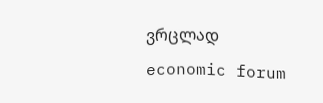ვრცლად
economic forum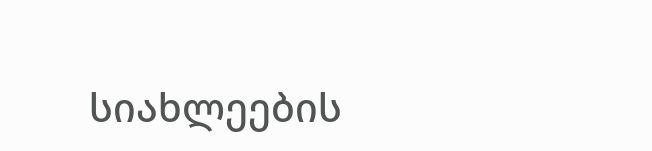სიახლეების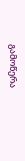გამოწერა